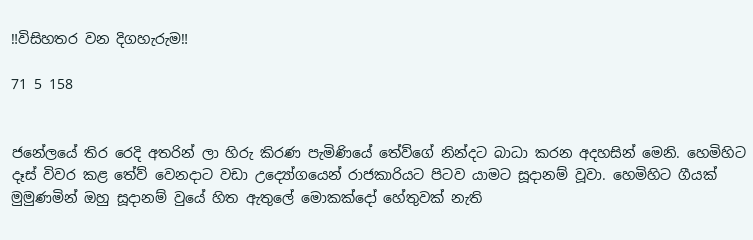‼විසිහතර වන දිගහැරුම‼

71 5 158


ජනේලයේ තිර රෙදි අතරින් ලා හිරු කිරණ පැමිණියේ තේව්ගේ නින්දට බාධා කරන අදහසින් මෙනි. හෙමිහිට දෑස් විවර කළ තේව් වෙනදාට වඩා උද්‍යෝගයෙන් රාජකාරියට පිටව යාමට සූදානම් වූවා. හෙමිහිට ගීයක් මුමුණමින් ඔහු සූදානම් වුයේ හිත ඇතුලේ මොකක්දෝ හේතුවක් නැති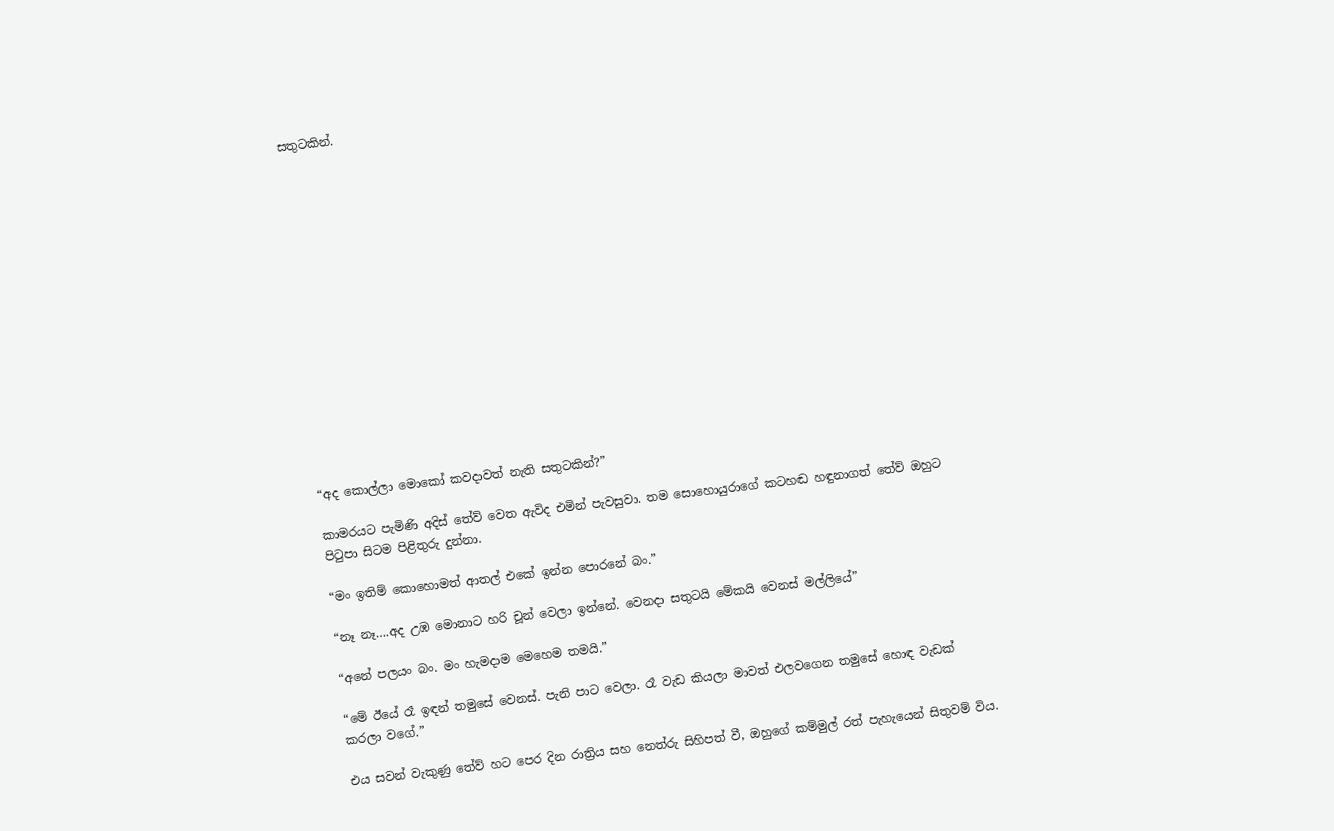සතුටකින්.
















“අද කොල්ලා මොකෝ කවදාවත් නැති සතුටකින්?”

කාමරයට පැමිණි අදිස් තේව් වෙත ඇවිද එමින් පැවසුවා. තම සොහොයුරාගේ කටහඬ හඳුනාගත් තේව් ඔහුට පිටුපා සිටම පිළිතුරු දුන්නා.

“මං ඉතිම් කොහොමත් ආතල් එකේ ඉන්න පොරනේ බං.”

“නෑ නෑ….අද උඹ මොනාට හරි චූන් වෙලා ඉන්නේ. වෙනදා සතුටයි මේකයි වෙනස් මල්ලියේ”

“අනේ පලයං බං. මං හැමදාම මෙහෙම තමයි.”

“මේ ඊයේ රෑ ඉඳන් තමුසේ වෙනස්. පැනි පාට වෙලා. රෑ වැඩ කියලා මාවත් එලවගෙන තමුසේ හොඳ වැඩක් කරලා වගේ.”

එය සවන් වැකුණු තේව් හට පෙර දින රාත්‍රිය සහ නෙත්රු සිහිපත් වී, ඔහුගේ කම්මුල් රත් පැහැයෙන් සිතුවම් විය.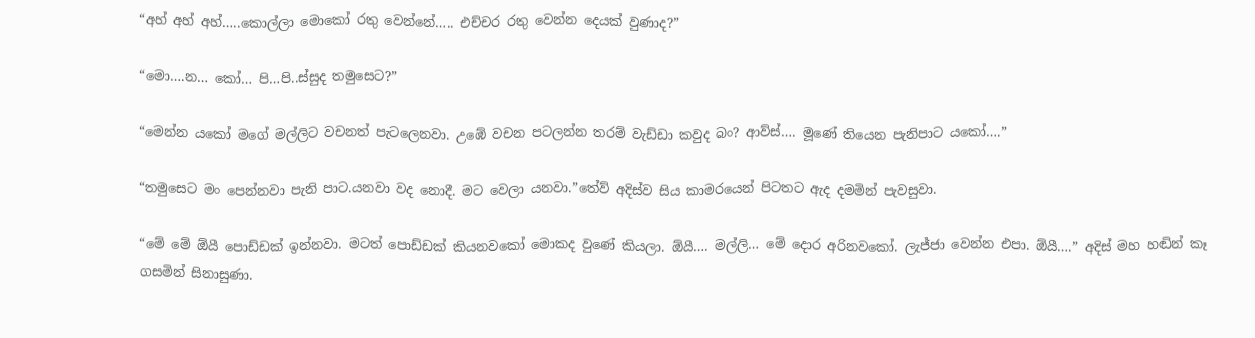“අහ් අහ් අහ්…..කොල්ලා මොකෝ රතු වෙන්නේ….. එච්චර රතු වෙන්න දෙයක් වුණාද?”

“මො….න… කෝ… පි…පි..ස්සුද තමුසෙට?”

“මෙන්න යකෝ මගේ මල්ලිට වචනත් පැටලෙනවා. උඹේ වචන පටලන්න තරම් වැඩ්ඩා කවුද බං? ආව්ස්…. මූණේ තියෙන පැනිපාට යකෝ….”

“තමුසෙට මං පෙන්නවා පැනි පාට.යනවා වද නොදී. මට වෙලා යනවා.”තේව් අදිස්ව සිය කාමරයෙන් පිටතට ඇද දමමින් පැවසුවා.

“මේ මේ ඕයී පොඩ්ඩක් ඉන්නවා. මටත් පොඩ්ඩක් කියනවකෝ මොකද වුණේ කියලා. ඕයී…. මල්ලි… මේ දොර අරිනවකෝ. ලැජ්ජා වෙන්න එපා. ඕයී….” අදිස් මහ හඬින් කෑ ගසමින් සිනාසුණා.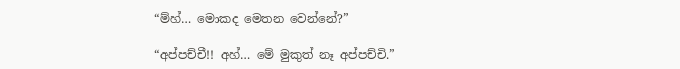“ම්හ්‍… මොකද මෙතන වෙන්නේ?”

“අප්පච්චී!! අහ්… මේ මුකුත් නෑ අප්පච්චි.”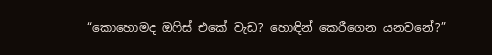“කොහොමද ඔෆිස් එකේ වැඩ? හොඳින් කෙරීගෙන යනවනේ?”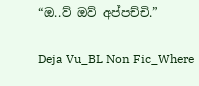“ඔ..ව් ඔව් අප්පච්චි.”

Deja Vu_BL Non Fic_Where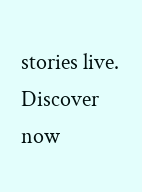stories live. Discover now